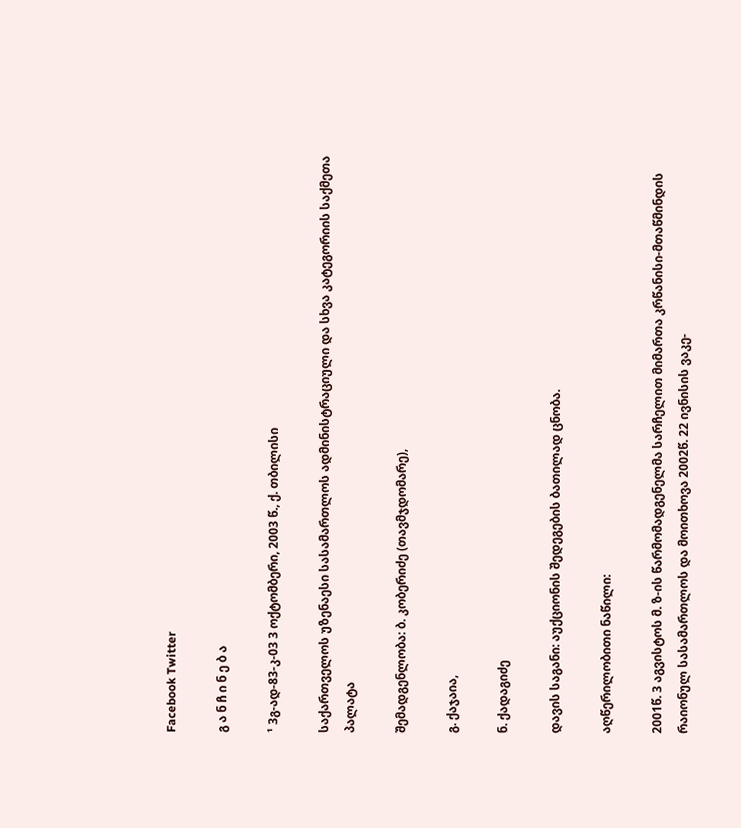Facebook Twitter

გ ა ნ ჩ ი ნ ე ბ ა

¹ 3გ-ად-83-კ-03 3 ოქტომბერი, 2003 წ., ქ. თბილისი

საქართველოს უზენაესი სასამართლოს ადმინისტრაციული და სხვა კატეგორიის საქმეთა პალატა

შემადგენლობა: ბ. კობერიძე (თავმჯდომარე),

გ. ქაჯაია,

ნ. ქადაგიძე

დავის საგანი: აუქციონის შედეგების ბათილად ცნობა.

აღწერილობითი ნაწილი:

2001წ. 3 აგვისტოს მ. ზ-ის წარმომადგენელმა სარჩელით მიმართა კრწანისი-მთაწმინდის რაიონულ სასამართლოს და მოითხოვა 2002წ. 22 ივნისის ვაკე-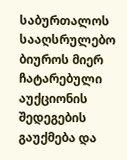საბურთალოს სააღსრულებო ბიუროს მიერ ჩატარებული აუქციონის შედეგების გაუქმება და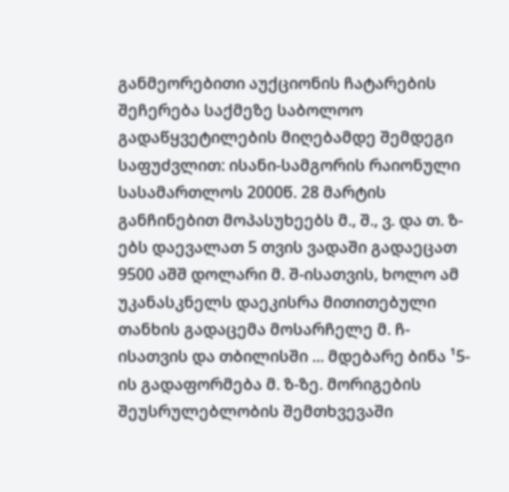განმეორებითი აუქციონის ჩატარების შეჩერება საქმეზე საბოლოო გადაწყვეტილების მიღებამდე შემდეგი საფუძვლით: ისანი-სამგორის რაიონული სასამართლოს 2000წ. 28 მარტის განჩინებით მოპასუხეებს მ., შ., ვ. და თ. ზ-ებს დაევალათ 5 თვის ვადაში გადაეცათ 9500 აშშ დოლარი მ. შ-ისათვის, ხოლო ამ უკანასკნელს დაეკისრა მითითებული თანხის გადაცემა მოსარჩელე მ. ჩ-ისათვის და თბილისში ... მდებარე ბინა ¹5-ის გადაფორმება მ. ზ-ზე. მორიგების შეუსრულებლობის შემთხვევაში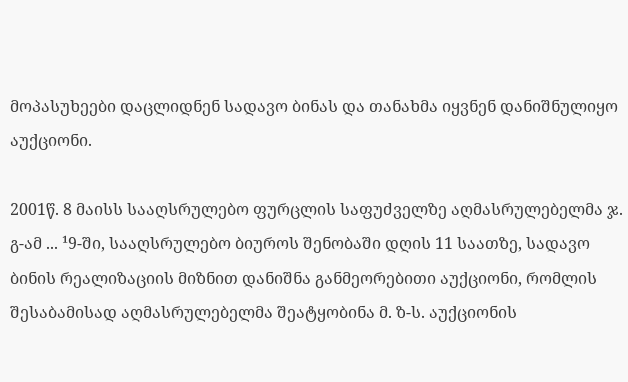მოპასუხეები დაცლიდნენ სადავო ბინას და თანახმა იყვნენ დანიშნულიყო აუქციონი.

2001წ. 8 მაისს სააღსრულებო ფურცლის საფუძველზე აღმასრულებელმა ჯ. გ-ამ ... ¹9-ში, სააღსრულებო ბიუროს შენობაში დღის 11 საათზე, სადავო ბინის რეალიზაციის მიზნით დანიშნა განმეორებითი აუქციონი, რომლის შესაბამისად აღმასრულებელმა შეატყობინა მ. ზ-ს. აუქციონის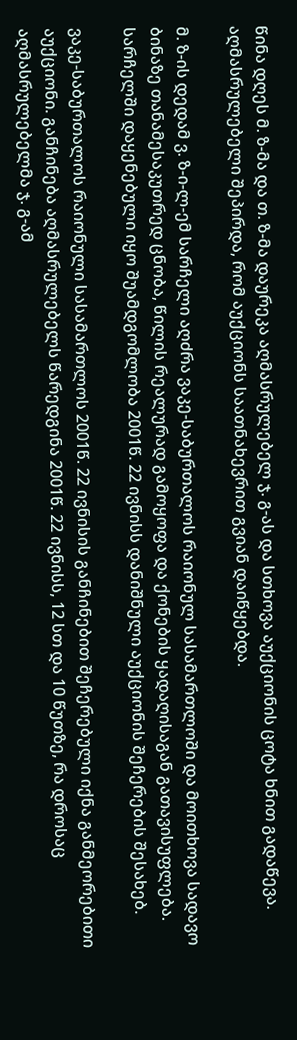წინა დღეს მ. ზ-მა და თ. ზ-მა დაურეკა აღმასრულებელ ჯ. გ-ას და სთხოვა აუქციონის ცოტა ხნით გადაწევა. აღმასრულებელი შეპირდა, რომ აუქციონს საათნახევრით გვიან დაიწყებდა.

მ. ზ-ის დედამ ვ. ზ-ი-ლ-ემ სარჩელი აღძრა ვაკე-საბურთალოს რაიონულ სასამართლოში და მოითხოვა სადავო ბინაზე თანამესაკუთრედ ცნობა, წილის რეალურად გამოყოფა და ქონების ყადაღისაგან გათავისუფლება. სარჩელში დაყენებული იყო შუამდგომლობა 2001წ. 22 ივნისს დანიშნული აუქციონის შეჩერების შესახებ.

ვაკე-საბურთალოს რაიონული სასამართლოს 2001წ. 22 ივნისის განჩინებით შეჩერებული იქნა განმეორებითი აუქციონი. განჩინება აღმასრულებელს წარედგინა 2001წ. 22 ივნისს, 12 სთ და 10 წუთზე, რა დროსაც აღმასრულებელმა ჯ. გ-ამ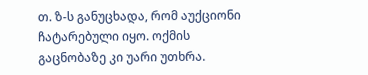თ. ზ-ს განუცხადა, რომ აუქციონი ჩატარებული იყო. ოქმის გაცნობაზე კი უარი უთხრა.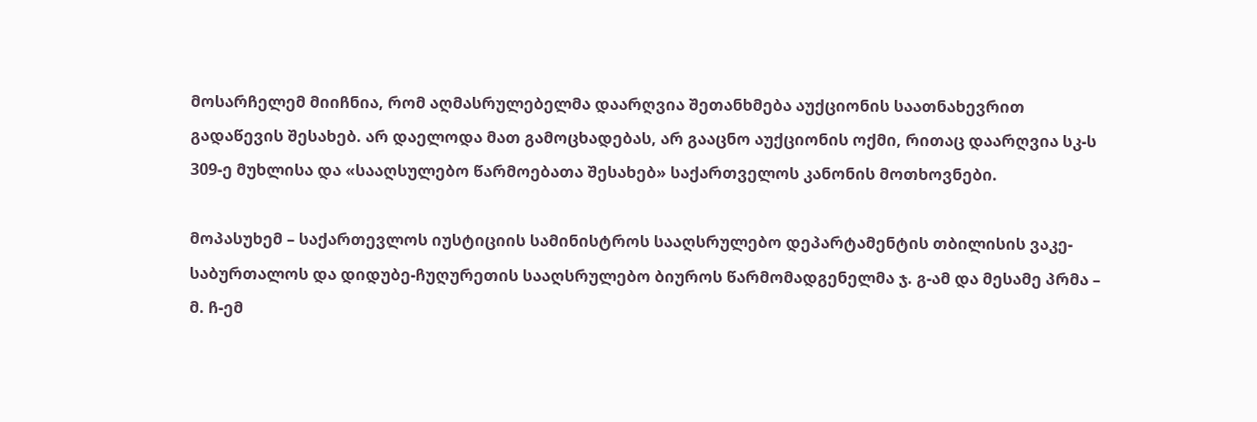მოსარჩელემ მიიჩნია, რომ აღმასრულებელმა დაარღვია შეთანხმება აუქციონის საათნახევრით გადაწევის შესახებ. არ დაელოდა მათ გამოცხადებას, არ გააცნო აუქციონის ოქმი, რითაც დაარღვია სკ-ს 309-ე მუხლისა და «სააღსულებო წარმოებათა შესახებ» საქართველოს კანონის მოთხოვნები.

მოპასუხემ – საქართევლოს იუსტიციის სამინისტროს სააღსრულებო დეპარტამენტის თბილისის ვაკე-საბურთალოს და დიდუბე-ჩუღურეთის სააღსრულებო ბიუროს წარმომადგენელმა ჯ. გ-ამ და მესამე პრმა – მ. ჩ-ემ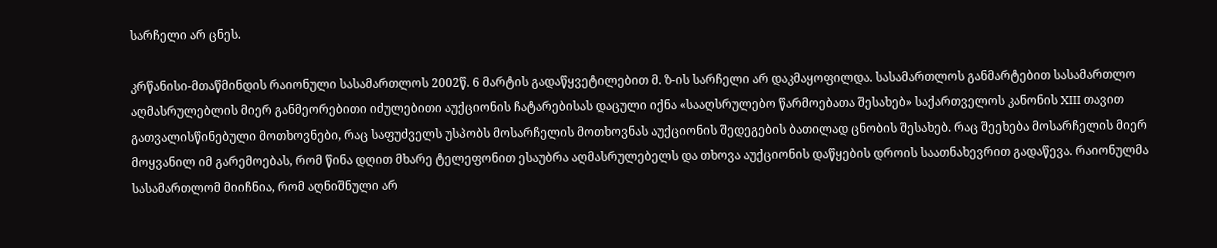სარჩელი არ ცნეს.

კრწანისი-მთაწმინდის რაიონული სასამართლოს 2002წ. 6 მარტის გადაწყვეტილებით მ. ზ-ის სარჩელი არ დაკმაყოფილდა. სასამართლოს განმარტებით სასამართლო აღმასრულებლის მიერ განმეორებითი იძულებითი აუქციონის ჩატარებისას დაცული იქნა «სააღსრულებო წარმოებათა შესახებ» საქართველოს კანონის XIII თავით გათვალისწინებული მოთხოვნები, რაც საფუძველს უსპობს მოსარჩელის მოთხოვნას აუქციონის შედეგების ბათილად ცნობის შესახებ. რაც შეეხება მოსარჩელის მიერ მოყვანილ იმ გარემოებას, რომ წინა დღით მხარე ტელეფონით ესაუბრა აღმასრულებელს და თხოვა აუქციონის დაწყების დროის საათნახევრით გადაწევა. რაიონულმა სასამართლომ მიიჩნია, რომ აღნიშნული არ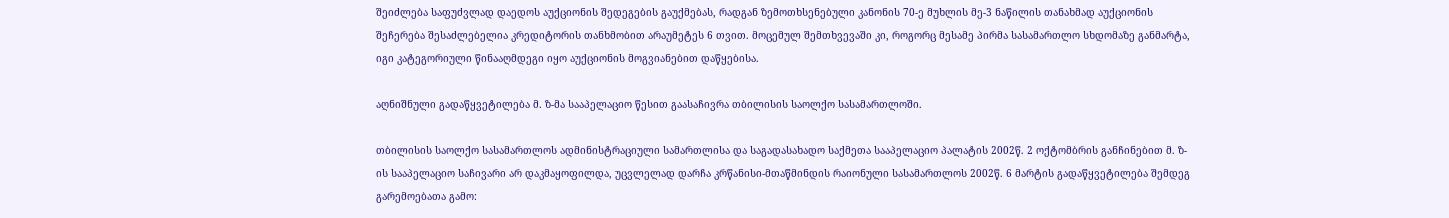შეიძლება საფუძვლად დაედოს აუქციონის შედეგების გაუქმებას, რადგან ზემოთხსენებული კანონის 70-ე მუხლის მე-3 ნაწილის თანახმად აუქციონის შეჩერება შესაძლებელია კრედიტორის თანხმობით არაუმეტეს 6 თვით. მოცემულ შემთხვევაში კი, როგორც მესამე პირმა სასამართლო სხდომაზე განმარტა, იგი კატეგორიული წინააღმდეგი იყო აუქციონის მოგვიანებით დაწყებისა.

აღნიშნული გადაწყვეტილება მ. ზ-მა სააპელაციო წესით გაასაჩივრა თბილისის საოლქო სასამართლოში.

თბილისის საოლქო სასამართლოს ადმინისტრაციული სამართლისა და საგადასახადო საქმეთა სააპელაციო პალატის 2002წ. 2 ოქტომბრის განჩინებით მ. ზ-ის სააპელაციო საჩივარი არ დაკმაყოფილდა, უცვლელად დარჩა კრწანისი-მთაწმინდის რაიონული სასამართლოს 2002წ. 6 მარტის გადაწყვეტილება შემდეგ გარემოებათა გამო: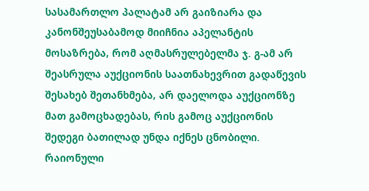სასამართლო პალატამ არ გაიზიარა და კანონშეუსაბამოდ მიიჩნია აპელანტის მოსაზრება, რომ აღმასრულებელმა ჯ. გ-ამ არ შეასრულა აუქციონის საათნახევრით გადაწევის შესახებ შეთანხმება, არ დაელოდა აუქციონზე მათ გამოცხადებას, რის გამოც აუქციონის შედეგი ბათილად უნდა იქნეს ცნობილი. რაიონული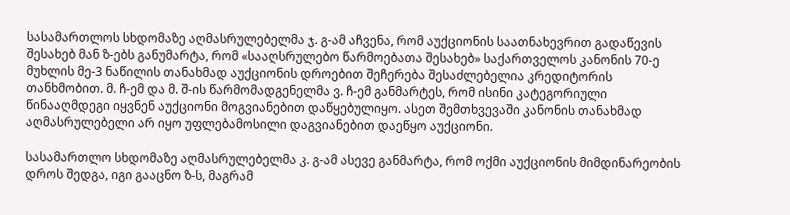სასამართლოს სხდომაზე აღმასრულებელმა ჯ. გ-ამ აჩვენა, რომ აუქციონის საათნახევრით გადაწევის შესახებ მან ზ-ებს განუმარტა, რომ «სააღსრულებო წარმოებათა შესახებ» საქართველოს კანონის 70-ე მუხლის მე-3 ნაწილის თანახმად აუქციონის დროებით შეჩერება შესაძლებელია კრედიტორის თანხმობით. მ. ჩ-ემ და მ. შ-ის წარმომადგენელმა ვ. ჩ-ემ განმარტეს, რომ ისინი კატეგორიული წინააღმდეგი იყვნენ აუქციონი მოგვიანებით დაწყებულიყო. ასეთ შემთხვევაში კანონის თანახმად აღმასრულებელი არ იყო უფლებამოსილი დაგვიანებით დაეწყო აუქციონი.

სასამართლო სხდომაზე აღმასრულებელმა კ. გ-ამ ასევე განმარტა, რომ ოქმი აუქციონის მიმდინარეობის დროს შედგა, იგი გააცნო ზ-ს, მაგრამ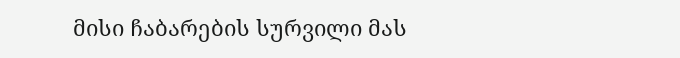მისი ჩაბარების სურვილი მას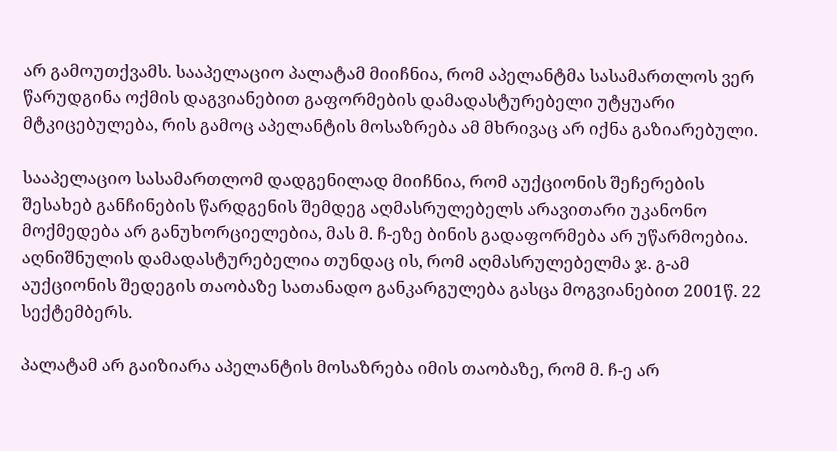არ გამოუთქვამს. სააპელაციო პალატამ მიიჩნია, რომ აპელანტმა სასამართლოს ვერ წარუდგინა ოქმის დაგვიანებით გაფორმების დამადასტურებელი უტყუარი მტკიცებულება, რის გამოც აპელანტის მოსაზრება ამ მხრივაც არ იქნა გაზიარებული.

სააპელაციო სასამართლომ დადგენილად მიიჩნია, რომ აუქციონის შეჩერების შესახებ განჩინების წარდგენის შემდეგ აღმასრულებელს არავითარი უკანონო მოქმედება არ განუხორციელებია, მას მ. ჩ-ეზე ბინის გადაფორმება არ უწარმოებია. აღნიშნულის დამადასტურებელია თუნდაც ის, რომ აღმასრულებელმა ჯ. გ-ამ აუქციონის შედეგის თაობაზე სათანადო განკარგულება გასცა მოგვიანებით 2001წ. 22 სექტემბერს.

პალატამ არ გაიზიარა აპელანტის მოსაზრება იმის თაობაზე, რომ მ. ჩ-ე არ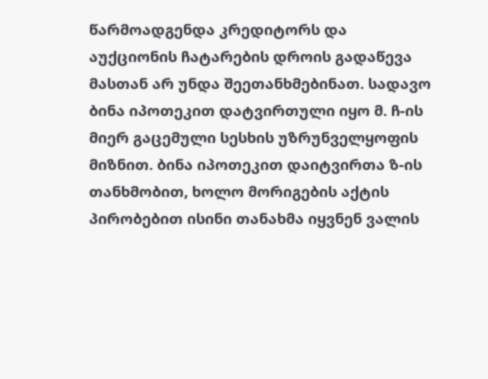წარმოადგენდა კრედიტორს და აუქციონის ჩატარების დროის გადაწევა მასთან არ უნდა შეეთანხმებინათ. სადავო ბინა იპოთეკით დატვირთული იყო მ. ჩ-ის მიერ გაცემული სესხის უზრუნველყოფის მიზნით. ბინა იპოთეკით დაიტვირთა ზ-ის თანხმობით, ხოლო მორიგების აქტის პირობებით ისინი თანახმა იყვნენ ვალის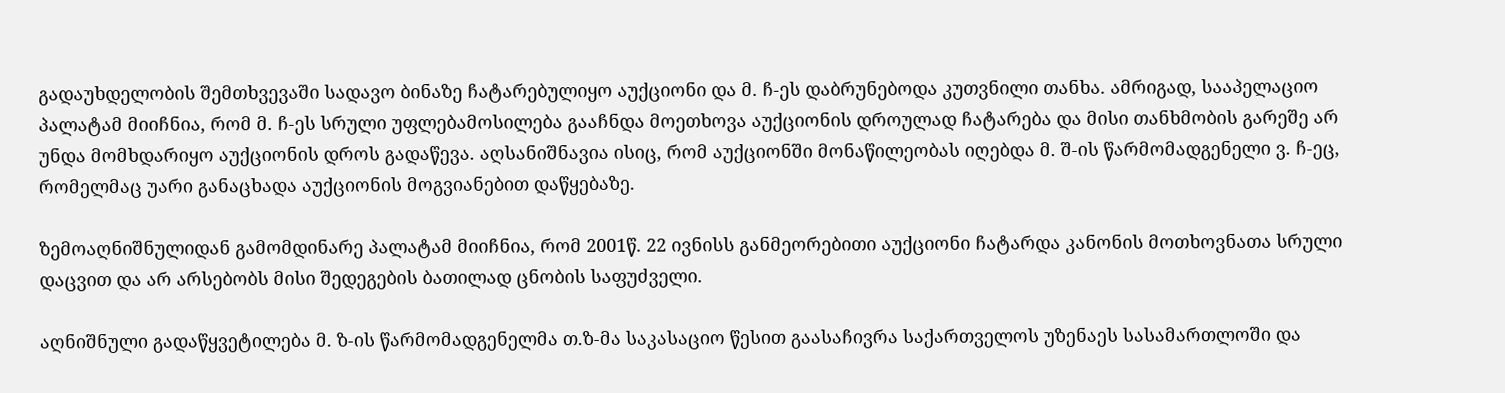გადაუხდელობის შემთხვევაში სადავო ბინაზე ჩატარებულიყო აუქციონი და მ. ჩ-ეს დაბრუნებოდა კუთვნილი თანხა. ამრიგად, სააპელაციო პალატამ მიიჩნია, რომ მ. ჩ-ეს სრული უფლებამოსილება გააჩნდა მოეთხოვა აუქციონის დროულად ჩატარება და მისი თანხმობის გარეშე არ უნდა მომხდარიყო აუქციონის დროს გადაწევა. აღსანიშნავია ისიც, რომ აუქციონში მონაწილეობას იღებდა მ. შ-ის წარმომადგენელი ვ. ჩ-ეც, რომელმაც უარი განაცხადა აუქციონის მოგვიანებით დაწყებაზე.

ზემოაღნიშნულიდან გამომდინარე პალატამ მიიჩნია, რომ 2001წ. 22 ივნისს განმეორებითი აუქციონი ჩატარდა კანონის მოთხოვნათა სრული დაცვით და არ არსებობს მისი შედეგების ბათილად ცნობის საფუძველი.

აღნიშნული გადაწყვეტილება მ. ზ-ის წარმომადგენელმა თ.ზ-მა საკასაციო წესით გაასაჩივრა საქართველოს უზენაეს სასამართლოში და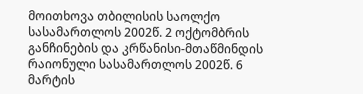მოითხოვა თბილისის საოლქო სასამართლოს 2002წ. 2 ოქტომბრის განჩინების და კრწანისი-მთაწმინდის რაიონული სასამართლოს 2002წ. 6 მარტის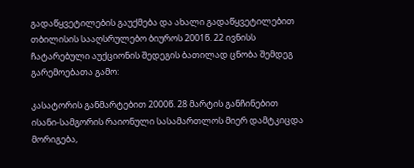გადაწყვეტილების გაუქმება და ახალი გადაწყვეტილებით თბილისის სააღსრულებო ბიუროს 2001წ. 22 ივნისს ჩატარებული აუქციონის შედეგის ბათილად ცნობა შემდეგ გარემოებათა გამო:

კასატორის განმარტებით 2000წ. 28 მარტის განჩინებით ისანი-სამგორის რაიონული სასამართლოს მიერ დამტკიცდა მორიგება,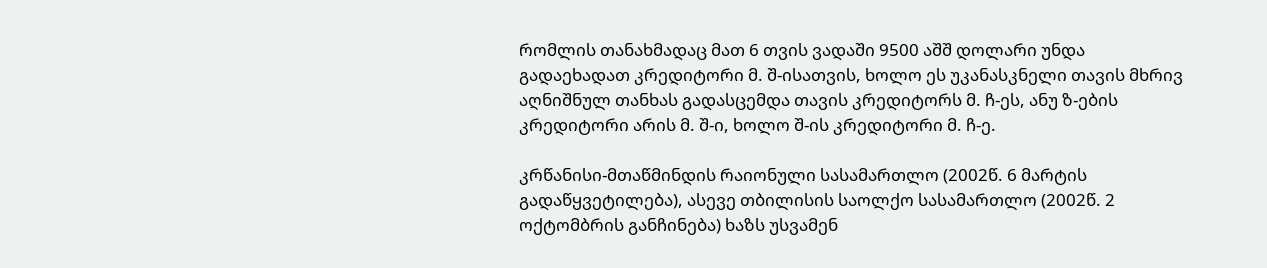რომლის თანახმადაც მათ 6 თვის ვადაში 9500 აშშ დოლარი უნდა გადაეხადათ კრედიტორი მ. შ-ისათვის, ხოლო ეს უკანასკნელი თავის მხრივ აღნიშნულ თანხას გადასცემდა თავის კრედიტორს მ. ჩ-ეს, ანუ ზ-ების კრედიტორი არის მ. შ-ი, ხოლო შ-ის კრედიტორი მ. ჩ-ე.

კრწანისი-მთაწმინდის რაიონული სასამართლო (2002წ. 6 მარტის გადაწყვეტილება), ასევე თბილისის საოლქო სასამართლო (2002წ. 2 ოქტომბრის განჩინება) ხაზს უსვამენ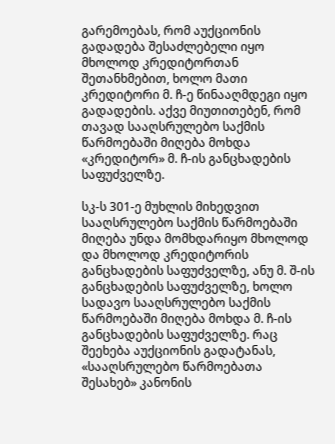გარემოებას, რომ აუქციონის გადადება შესაძლებელი იყო მხოლოდ კრედიტორთან შეთანხმებით, ხოლო მათი კრედიტორი მ. ჩ-ე წინააღმდეგი იყო გადადების. აქვე მიუთითებენ, რომ თავად სააღსრულებო საქმის წარმოებაში მიღება მოხდა «კრედიტორ» მ. ჩ-ის განცხადების საფუძველზე.

სკ-ს 301-ე მუხლის მიხედვით სააღსრულებო საქმის წარმოებაში მიღება უნდა მომხდარიყო მხოლოდ და მხოლოდ კრედიტორის განცხადების საფუძველზე, ანუ მ. შ-ის განცხადების საფუძველზე, ხოლო სადავო სააღსრულებო საქმის წარმოებაში მიღება მოხდა მ. ჩ-ის განცხადების საფუძველზე. რაც შეეხება აუქციონის გადატანას, «სააღსრულებო წარმოებათა შესახებ» კანონის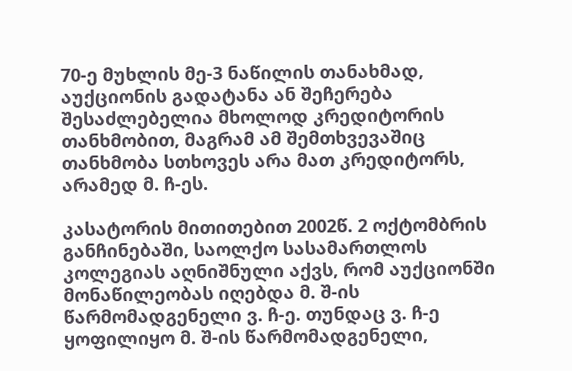70-ე მუხლის მე-3 ნაწილის თანახმად, აუქციონის გადატანა ან შეჩერება შესაძლებელია მხოლოდ კრედიტორის თანხმობით, მაგრამ ამ შემთხვევაშიც თანხმობა სთხოვეს არა მათ კრედიტორს, არამედ მ. ჩ-ეს.

კასატორის მითითებით 2002წ. 2 ოქტომბრის განჩინებაში, საოლქო სასამართლოს კოლეგიას აღნიშნული აქვს, რომ აუქციონში მონაწილეობას იღებდა მ. შ-ის წარმომადგენელი ვ. ჩ-ე. თუნდაც ვ. ჩ-ე ყოფილიყო მ. შ-ის წარმომადგენელი,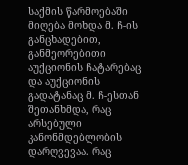საქმის წარმოებაში მიღება მოხდა მ. ჩ-ის განცხადებით, განმეორებითი აუქციონის ჩატარებაც და აუქციონის გადატანაც მ. ჩ-ესთან შეთანხმდა, რაც არსებული კანონმდებლობის დარღვევაა. რაც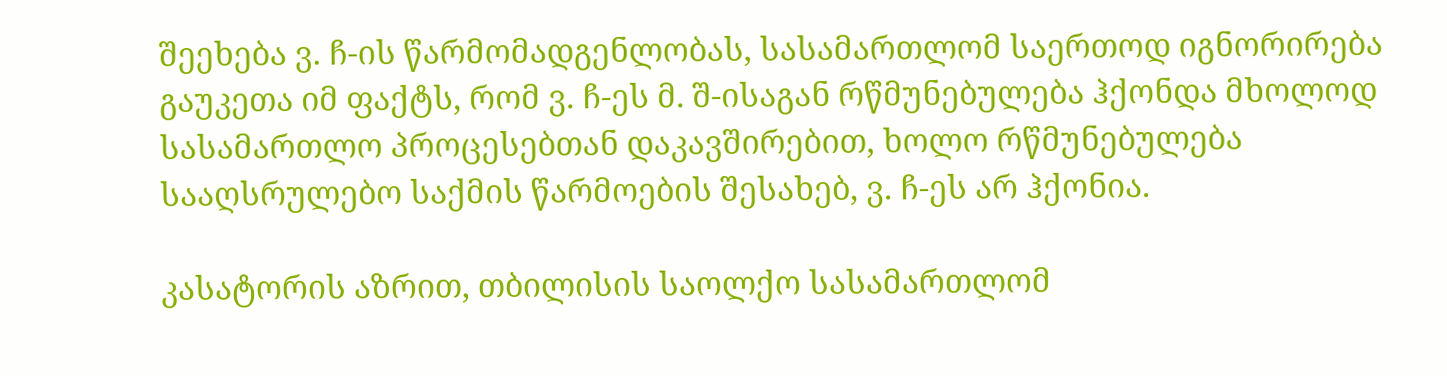შეეხება ვ. ჩ-ის წარმომადგენლობას, სასამართლომ საერთოდ იგნორირება გაუკეთა იმ ფაქტს, რომ ვ. ჩ-ეს მ. შ-ისაგან რწმუნებულება ჰქონდა მხოლოდ სასამართლო პროცესებთან დაკავშირებით, ხოლო რწმუნებულება სააღსრულებო საქმის წარმოების შესახებ, ვ. ჩ-ეს არ ჰქონია.

კასატორის აზრით, თბილისის საოლქო სასამართლომ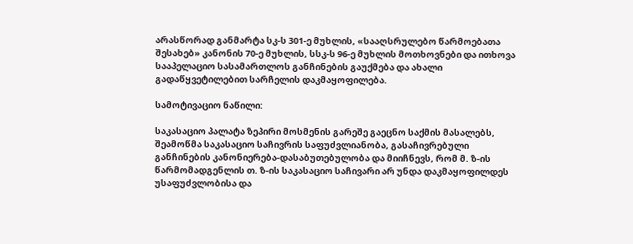არასწორად განმარტა სკ-ს 301-ე მუხლის, «სააღსრულებო წარმოებათა შესახებ» კანონის 70-ე მუხლის, სსკ-ს 96-ე მუხლის მოთხოვნები და ითხოვა სააპელაციო სასამართლოს განჩინების გაუქმება და ახალი გადაწყვეტილებით სარჩელის დაკმაყოფილება.

სამოტივაციო ნაწილი:

საკასაციო პალატა ზეპირი მოსმენის გარეშე გაეცნო საქმის მასალებს, შეამოწმა საკასაციო საჩივრის საფუძვლიანობა, გასაჩივრებული განჩინების კანონიერება-დასაბუთებულობა და მიიჩნევს, რომ მ. ზ-ის წარმომადგენლის თ. ზ-ის საკასაციო საჩივარი არ უნდა დაკმაყოფილდეს უსაფუძვლობისა და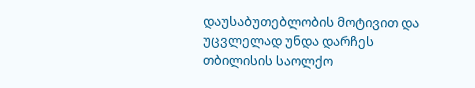დაუსაბუთებლობის მოტივით და უცვლელად უნდა დარჩეს თბილისის საოლქო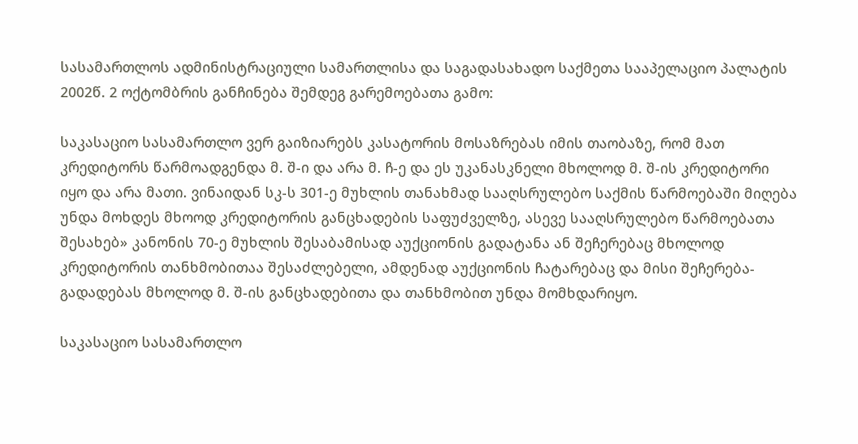სასამართლოს ადმინისტრაციული სამართლისა და საგადასახადო საქმეთა სააპელაციო პალატის 2002წ. 2 ოქტომბრის განჩინება შემდეგ გარემოებათა გამო:

საკასაციო სასამართლო ვერ გაიზიარებს კასატორის მოსაზრებას იმის თაობაზე, რომ მათ კრედიტორს წარმოადგენდა მ. შ-ი და არა მ. ჩ-ე და ეს უკანასკნელი მხოლოდ მ. შ-ის კრედიტორი იყო და არა მათი. ვინაიდან სკ-ს 301-ე მუხლის თანახმად სააღსრულებო საქმის წარმოებაში მიღება უნდა მოხდეს მხოოდ კრედიტორის განცხადების საფუძველზე, ასევე სააღსრულებო წარმოებათა შესახებ» კანონის 70-ე მუხლის შესაბამისად აუქციონის გადატანა ან შეჩერებაც მხოლოდ კრედიტორის თანხმობითაა შესაძლებელი, ამდენად აუქციონის ჩატარებაც და მისი შეჩერება-გადადებას მხოლოდ მ. შ-ის განცხადებითა და თანხმობით უნდა მომხდარიყო.

საკასაციო სასამართლო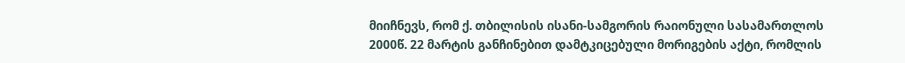მიიჩნევს, რომ ქ. თბილისის ისანი-სამგორის რაიონული სასამართლოს 2000წ. 22 მარტის განჩინებით დამტკიცებული მორიგების აქტი, რომლის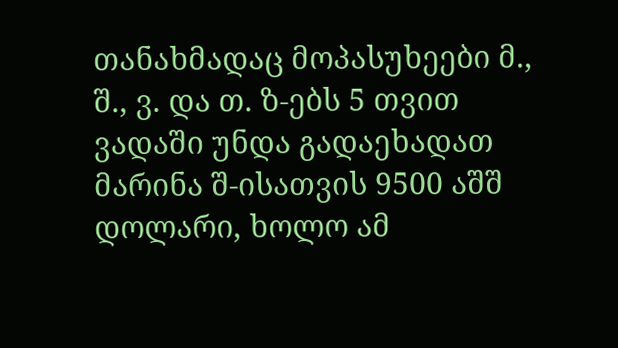თანახმადაც მოპასუხეები მ., შ., ვ. და თ. ზ-ებს 5 თვით ვადაში უნდა გადაეხადათ მარინა შ-ისათვის 9500 აშშ დოლარი, ხოლო ამ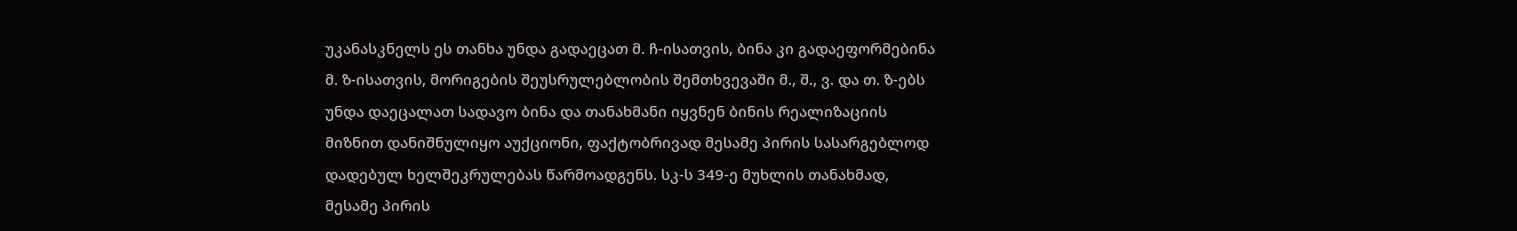უკანასკნელს ეს თანხა უნდა გადაეცათ მ. ჩ-ისათვის, ბინა კი გადაეფორმებინა მ. ზ-ისათვის, მორიგების შეუსრულებლობის შემთხვევაში მ., შ., ვ. და თ. ზ-ებს უნდა დაეცალათ სადავო ბინა და თანახმანი იყვნენ ბინის რეალიზაციის მიზნით დანიშნულიყო აუქციონი, ფაქტობრივად მესამე პირის სასარგებლოდ დადებულ ხელშეკრულებას წარმოადგენს. სკ-ს 349-ე მუხლის თანახმად, მესამე პირის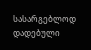სასარგებლოდ დადებული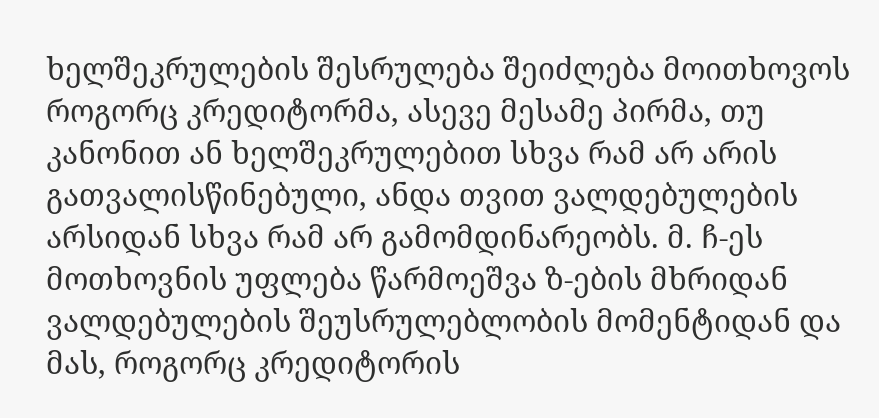ხელშეკრულების შესრულება შეიძლება მოითხოვოს როგორც კრედიტორმა, ასევე მესამე პირმა, თუ კანონით ან ხელშეკრულებით სხვა რამ არ არის გათვალისწინებული, ანდა თვით ვალდებულების არსიდან სხვა რამ არ გამომდინარეობს. მ. ჩ-ეს მოთხოვნის უფლება წარმოეშვა ზ-ების მხრიდან ვალდებულების შეუსრულებლობის მომენტიდან და მას, როგორც კრედიტორის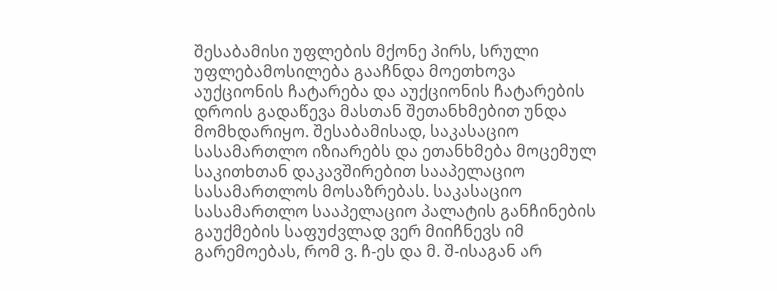შესაბამისი უფლების მქონე პირს, სრული უფლებამოსილება გააჩნდა მოეთხოვა აუქციონის ჩატარება და აუქციონის ჩატარების დროის გადაწევა მასთან შეთანხმებით უნდა მომხდარიყო. შესაბამისად, საკასაციო სასამართლო იზიარებს და ეთანხმება მოცემულ საკითხთან დაკავშირებით სააპელაციო სასამართლოს მოსაზრებას. საკასაციო სასამართლო სააპელაციო პალატის განჩინების გაუქმების საფუძვლად ვერ მიიჩნევს იმ გარემოებას, რომ ვ. ჩ-ეს და მ. შ-ისაგან არ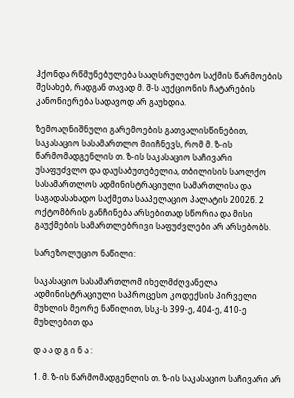ჰქონდა რწმუნებულება სააღსრულებო საქმის წარმოების შესახებ, რადგან თავად მ. შ-ს აუქციონის ჩატარების კანონიერება სადავოდ არ გაუხდია.

ზემოაღნიშნული გარემოების გათვალისწინებით, საკასაციო სასამართლო მიიჩნევს, რომ მ. ზ-ის წარმომადგენლის თ. ზ-ის საკასაციო საჩივარი უსაფუძვლო და დაუსაბუთებელია, თბილისის საოლქო სასამართლოს ადმინისტრაციული სამართლისა და საგადასახადო საქმეთა სააპელაციო პალატის 2002წ. 2 ოქტომბრის განჩინება არსებითად სწორია და მისი გაუქმების სამართლებრივი საფუძვლები არ არსებობს.

სარეზოლუციო ნაწილი:

საკასაციო სასამართლომ იხელმძღვანელა ადმინისტრაციული საპროცესო კოდექსის პირველი მუხლის მეორე ნაწილით, სსკ-ს 399-ე, 404-ე, 410-ე მუხლებით და

დ ა ა დ გ ი ნ ა :

1. მ. ზ-ის წარმომადგენლის თ. ზ-ის საკასაციო საჩივარი არ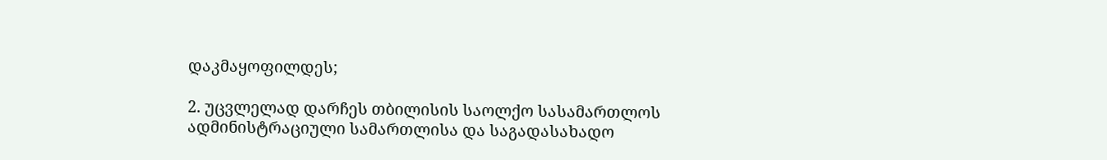დაკმაყოფილდეს;

2. უცვლელად დარჩეს თბილისის საოლქო სასამართლოს ადმინისტრაციული სამართლისა და საგადასახადო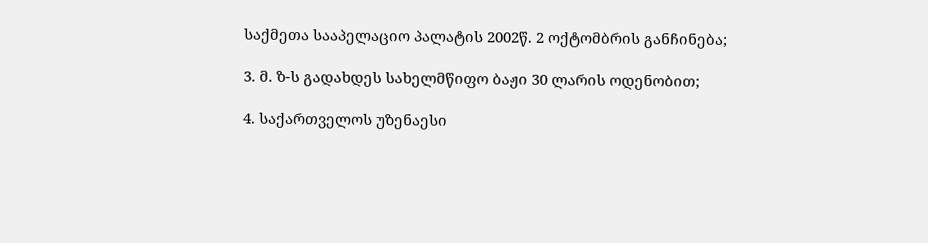საქმეთა სააპელაციო პალატის 2002წ. 2 ოქტომბრის განჩინება;

3. მ. ზ-ს გადახდეს სახელმწიფო ბაჟი 30 ლარის ოდენობით;

4. საქართველოს უზენაესი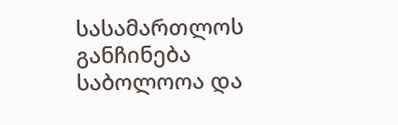სასამართლოს განჩინება საბოლოოა და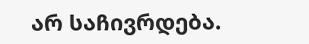არ საჩივრდება.